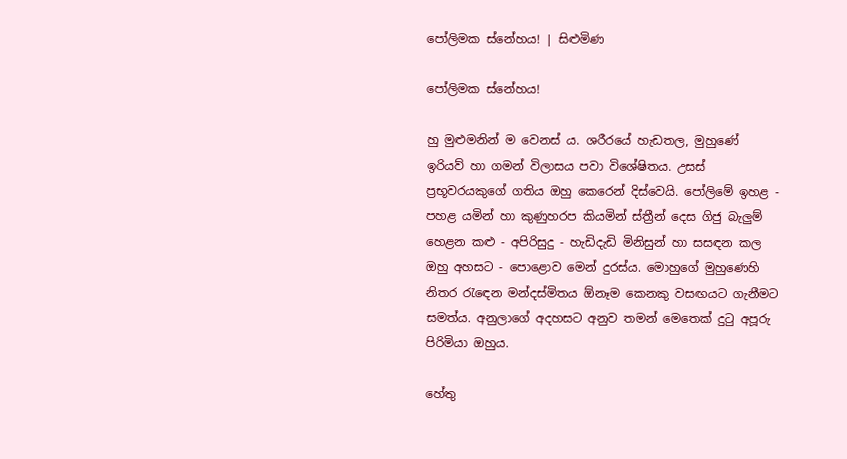පෝලිමක ස්නේහය! | සිළුමිණ

පෝලිමක ස්නේහය!

හු මුළුමනින් ම වෙනස් ය. ශරීරයේ හැඩතල, මුහුණේ ඉරියව් හා ගමන් විලාසය පවා විශේෂිතය. උසස් ප්‍රභූවරයකුගේ ගතිය ඔහු කෙරෙන් දිස්වෙයි. පෝලිමේ ඉහළ - පහළ යමින් හා කුණුහරප කියමින් ස්ත්‍රීන් දෙස ගිජු බැලුම් හෙළන කළු - අපිරිසුදු - හැඩිදැඩි මිනිසුන් හා සසඳන කල ඔහු අහසට - පොළොව මෙන් දුරස්ය. මොහුගේ මුහුණෙහි නිතර රැඳෙන මන්දස්මිතය ඕනෑම කෙනකු වසඟයට ගැනීමට සමත්ය. අනුලාගේ අදහසට අනුව තමන් මෙතෙක් දුටු අපූරු පිරිමියා ඔහුය.

හේතු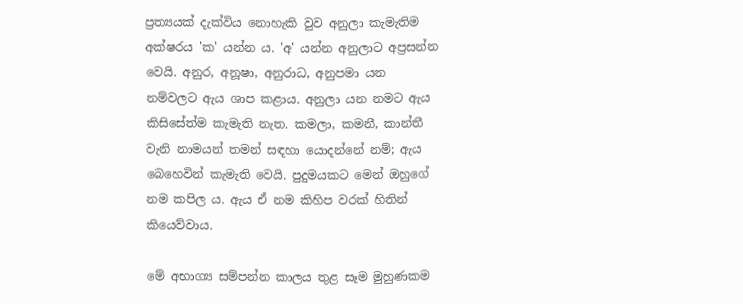ප්‍රත්‍යයක් දැක්විය නොහැකි වුව අනුලා කැමැතිම අක්ෂරය 'ක' යන්න ය. 'අ' යන්න අනුලාට අප්‍රසන්න වෙයි. අනුර, අනූෂා, අනුරාධ, අනුපමා යන නම්වලට ඇය ශාප කළාය. අනුලා යන නමට ඇය කිසිසේත්ම කැමැති නැත. කමලා, කමනී, කාන්තී වැනි නාමයන් තමන් සඳහා යොදන්නේ නම්; ඇය බෙහෙවින් කැමැති වෙයි. පුදුමයකට මෙන් ඔහුගේ නම කපිල ය. ඇය ඒ නම කිහිප වරක් හිතින් කියෙව්වාය.

මේ අභාග්‍ය සම්පන්න කාලය තුළ සෑම මුහුණකම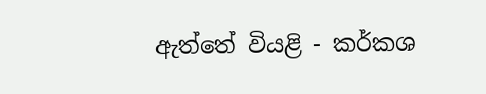ඇත්තේ වියළි - කර්කශ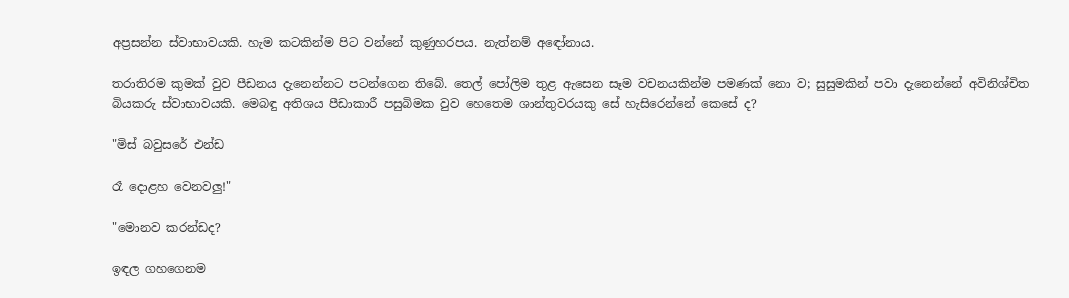අප්‍රසන්න ස්වාභාවයකි. හැම කටකින්ම පිට වන්නේ කුණුහරපය. නැත්නම් අඳෝනාය.

තරාතිරම කුමක් වුව පීඩනය දැනෙන්නට පටන්ගෙන තිබේ. තෙල් පෝලිම තුළ ඇසෙන සෑම වචනයකින්ම පමණක් නො ව; සුසුමකින් පවා දැනෙන්නේ අවිනිශ්චිත බියකරු ස්වාභාවයකි. මෙබඳු අතිශය පීඩාකාරී පසුබිමක වුව හෙතෙම ශාන්තුවරයකු සේ හැසිරෙන්නේ කෙසේ ද?

"මිස් බවුසරේ එන්ඩ

රෑ දොළහ වෙනවලු!"

"මොනව කරන්ඩද?

ඉඳල ගහගෙනම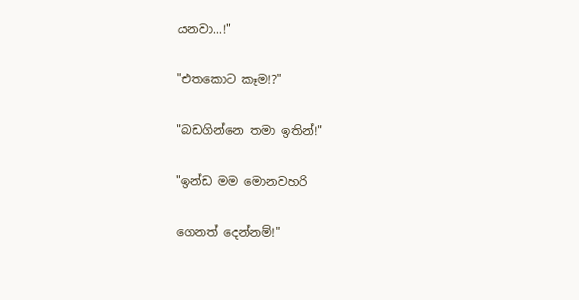යනවා...!"

"එතකොට කෑම!?"

"බඩගින්නෙ තමා ඉතින්!"

"ඉන්ඩ මම මොනවහරි

ගෙනත් දෙන්නම්!"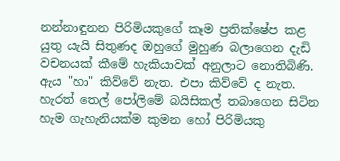නන්නාඳුනන පිරිමියකුගේ කෑම ප්‍රතික්ෂේප කළ යුතු යැයි සිතුණද ඔහුගේ මුහුණ බලාගෙන දැඩි වචනයක් කීමේ හැකියාවක් අනුලාට නොතිබිණි. ඇය "හා" කිව්වේ නැත. එපා කිව්වේ ද නැත. හැරත් තෙල් පෝලිමේ බයිසිකල් තබාගෙන සිටින හැම ගැහැනියක්ම කුමන හෝ පිරිමියකු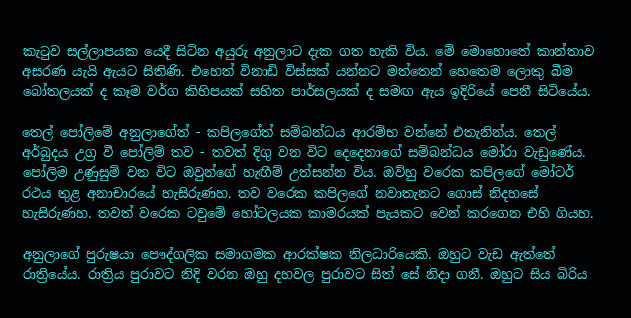කැටුව සල්ලාපයක යෙදී සිටින අයුරු අනුලාට දැක ගත හැකි විය. මේ මොහොතේ කාන්තාව අසරණ යැයි ඇයට සිතිණි. එහෙත් විනාඩි විස්සක් යන්නට මත්තෙන් හෙතෙම ලොකු බීම බෝතලයක් ද කෑම වර්ග කිහිපයක් සහිත පාර්සලයක් ද සමඟ ඇය ඉදිරියේ පෙනී සිටියේය.

තෙල් පෝලිමේ අනුලාගේත් - කපිලගේත් සම්බන්ධය ආරම්භ වන්නේ එතැනින්ය. තෙල් අර්බුදය උග්‍ර වී පෝලිම් තව - තවත් දිගු වන විට දෙදෙනාගේ සම්බන්ධය මෝරා වැඩුණේය. පෝලිම උණුසුම් වන විට ඔවුන්ගේ හැඟීම් උත්සන්න විය. ඔව්හු වරෙක කපිලගේ මෝටර් රථය තුළ අනාචාරයේ හැසිරුණහ. තව වරෙක කපිලගේ නවාතැනට ගොස් නිදහසේ හැසිරුණහ. තවත් වරෙක ටවුමේ හෝටලයක කාමරයක් පැයකට වෙන් කරගෙන එහි ගියහ.

අනුලාගේ පුරුෂයා පෞද්ගලික සමාගමක ආරක්ෂක නිලධාරියෙකි. ඔහුට වැඩ ඇත්තේ රාත්‍රියේය. රාත්‍රිය පුරාවට නිදි වරන ඔහු දහවල පුරාවට සිත් සේ නිදා ගනී. ඔහුට සිය බිරිය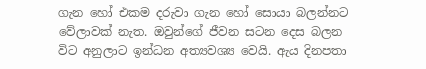ගැන හෝ එකම දරුවා ගැන හෝ සොයා බලන්නට වේලාවක් නැත. ඔවුන්ගේ ජීවන සටන දෙස බලන විට අනුලාට ඉන්ධන අත්‍යවශ්‍ය වෙයි. ඇය දිනපතා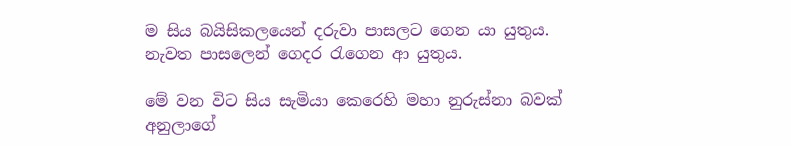ම සිය බයිසිකලයෙන් දරුවා පාසලට ගෙන යා යුතුය. නැවත පාසලෙන් ගෙදර රැගෙන ආ යුතුය.

මේ වන විට සිය සැමියා කෙරෙහි මහා නුරුස්නා බවක් අනුලාගේ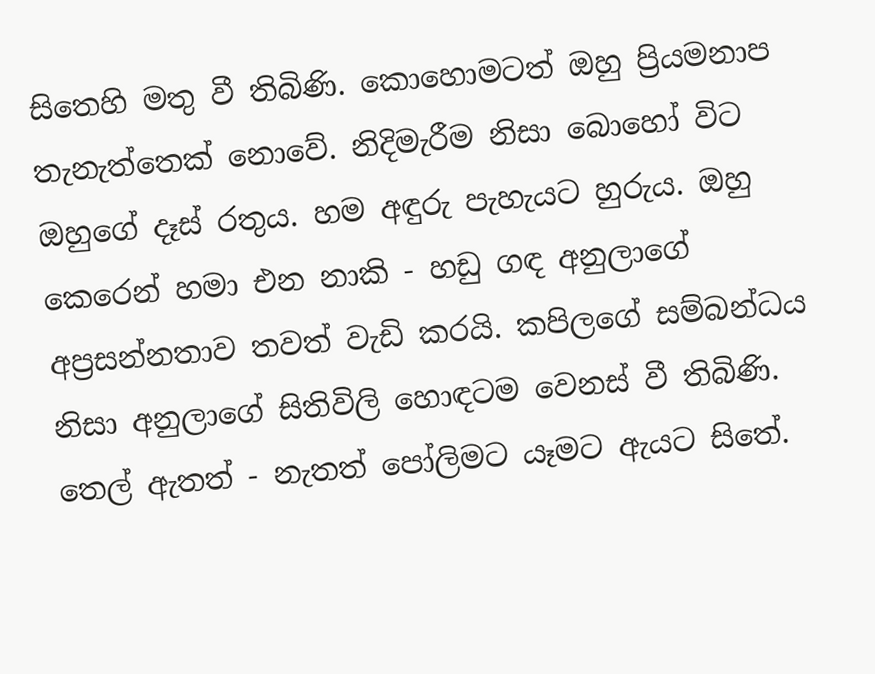සිතෙහි මතු වී තිබිණි. කොහොමටත් ඔහු ප්‍රියමනාප තැනැත්තෙක් නොවේ. නිදිමැරීම නිසා බොහෝ විට ඔහුගේ දෑස් රතුය. හම අඳුරු පැහැයට හුරුය. ඔහු කෙරෙන් හමා එන නාකි - හඩු ගඳ අනුලාගේ අප්‍රසන්නතාව තවත් වැඩි කරයි. කපිලගේ සම්බන්ධය නිසා අනුලාගේ සිතිවිලි හොඳටම වෙනස් වී තිබිණි. තෙල් ඇතත් - නැතත් පෝලිමට යෑමට ඇයට සිතේ.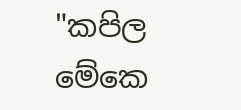"කපිල මේකෙ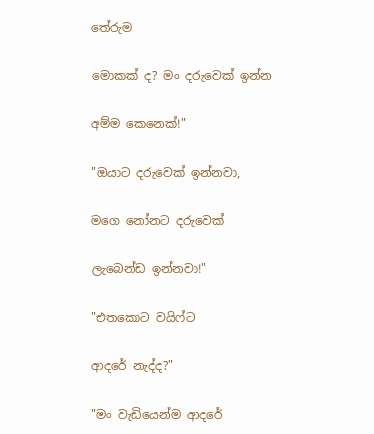තේරුම

මොකක් ද? මං දරුවෙක් ඉන්න

අම්ම කෙනෙක්!"

"ඔයාට දරුවෙක් ඉන්නවා,

මගෙ නෝනට දරුවෙක්

ලැබෙන්ඩ ඉන්නවා!"

"එතකොට වයිෆ්ට

ආදරේ නැද්ද?"

"මං වැඩියෙන්ම ආදරේ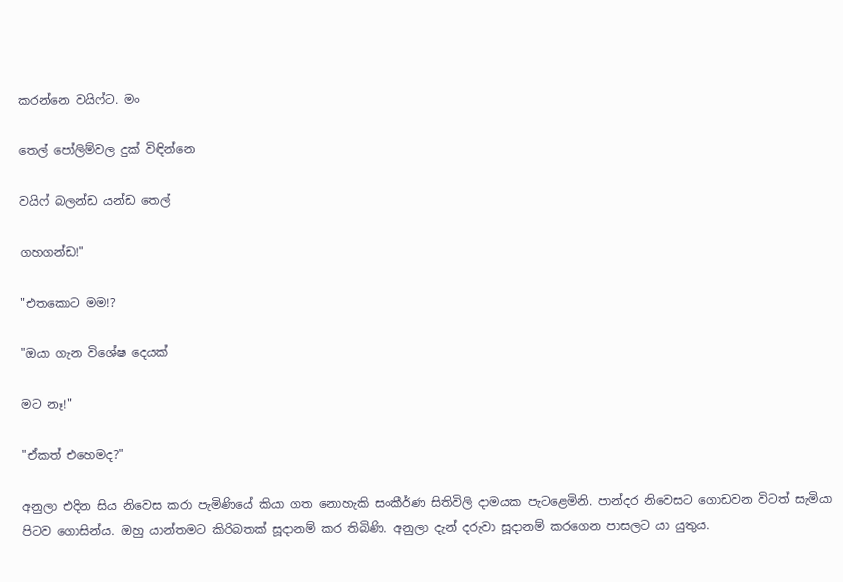කරන්නෙ වයිෆ්ට. මං

තෙල් පෝලිම්වල දුක් විඳින්නෙ

වයිෆ් බලන්ඩ යන්ඩ තෙල්

ගහගන්ඩ!"

"එතකොට මම!?

"ඔයා ගැන විශේෂ දෙයක්

මට නෑ!"

"ඒකත් එහෙමද?"

අනුලා එදින සිය නිවෙස කරා පැමිණියේ කියා ගත නොහැකි සංකීර්ණ සිතිවිලි දාමයක පැටළෙමිනි. පාන්දර නිවෙසට ගොඩවන විටත් සැමියා පිටව ගොසින්ය. ඔහු යාන්තමට කිරිබතක් සූදානම් කර තිබිණි. අනුලා දැන් දරුවා සූදානම් කරගෙන පාසලට යා යුතුය.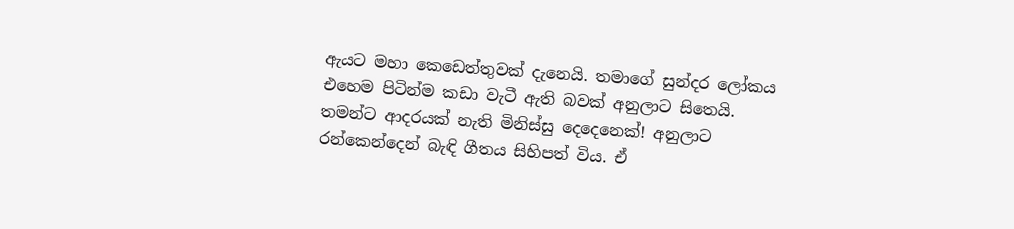ඇයට මහා කෙඩෙත්තුවක් දැනෙයි. තමාගේ සුන්දර ලෝකය එහෙම පිටින්ම කඩා වැටී ඇති බවක් අනුලාට සිතෙයි. තමන්ට ආදරයක් නැති මිනිස්සු දෙදෙනෙක්! අනුලාට රන්කෙන්දෙන් බැඳි ගීතය සිහිපත් විය. ඒ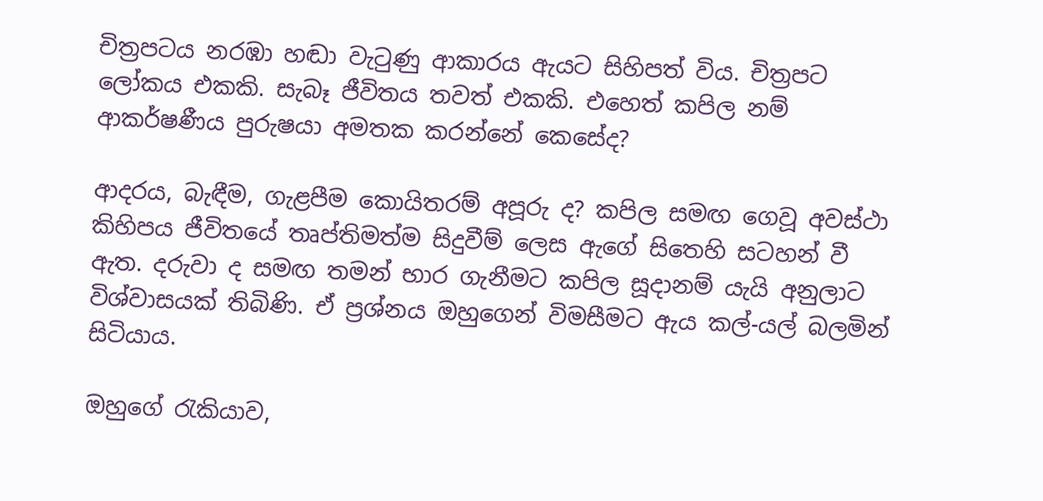චිත්‍රපටය නරඹා හඬා වැටුණු ආකාරය ඇයට සිහිපත් විය. චිත්‍රපට ලෝකය එකකි. සැබෑ ජීවිතය තවත් එකකි. එහෙත් කපිල නම් ආකර්ෂණීය පුරුෂයා අමතක කරන්නේ කෙසේද?

ආදරය, බැඳීම, ගැළපීම කොයිතරම් අපූරු ද? කපිල සමඟ ගෙවූ අවස්ථා කිහිපය ජීවිතයේ තෘප්තිමත්ම සිදුවීම් ලෙස ඇගේ සිතෙහි සටහන් වී ඇත. දරුවා ද සමඟ තමන් භාර ගැනීමට කපිල සූදානම් යැයි අනුලාට විශ්වාසයක් තිබිණි. ඒ ප්‍රශ්නය ඔහුගෙන් විමසීමට ඇය කල්-යල් බලමින් සිටියාය.

ඔහුගේ රැකියාව,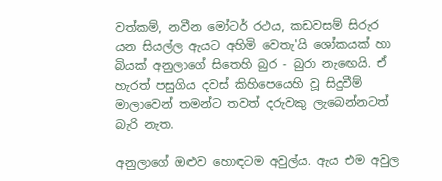වත්කම්, නවීන මෝටර් රථය, කඩවසම් සිරුර යන සියල්ල ඇයට අහිමි වෙතැ'යි ශෝකයක් හා බියක් අනුලාගේ සිතෙහි බුර - බුරා නැඟෙයි. ඒ හැරත් පසුගිය දවස් කිහිපෙයෙහි වූ සිදුවීම් මාලාවෙන් තමන්ට තවත් දරුවකු ලැබෙන්නටත් බැරි නැත.

අනුලාගේ ඔළුව හොඳටම අවුල්ය. ඇය එම අවුල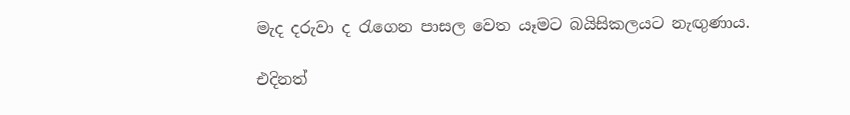මැද දරුවා ද රැගෙන පාසල වෙත යෑමට බයිසිකලයට නැඟුණාය.

එදිනත්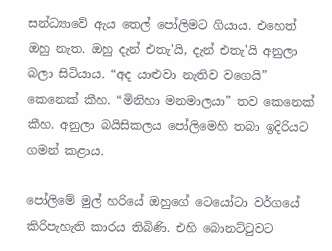සන්ධ්‍යාවේ ඇය තෙල් පෝලිමට ගියාය. එහෙත් ඔහු නැත. ඔහු දැන් එතැ'යි, දැන් එතැ'යි අනුලා බලා සිටියාය. “අද යාළුවා නැතිව වගෙයි” කෙනෙක් කීහ. “මිනිහා මනමාලයා” තව කෙනෙක් කීහ. අනුලා බයිසිකලය පෝලිමෙහි තබා ඉදිරියට ගමන් කළාය.

පෝලිමේ මුල් හරියේ ඔහුගේ ටෙයෝටා වර්ගයේ කිරිපැහැති කාරය තිබිණි. එහි බොනට්ටුවට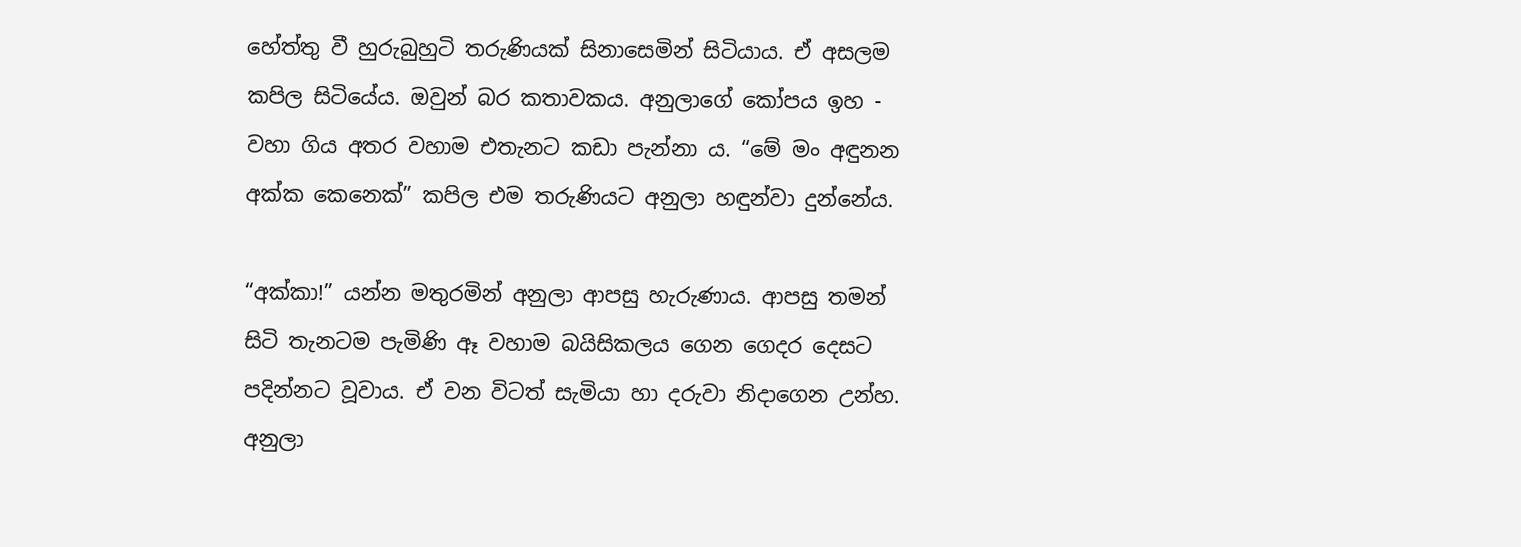හේත්තු වී හුරුබුහුටි තරුණියක් සිනාසෙමින් සිටියාය. ඒ අසලම කපිල සිටියේය. ඔවුන් බර කතාවකය. අනුලාගේ කෝපය ඉහ - වහා ගිය අතර වහාම එතැනට කඩා පැන්නා ය. “මේ මං අඳුනන අක්ක කෙනෙක්” කපිල එම තරුණියට අනුලා හඳුන්වා දුන්නේය.

“අක්කා!” යන්න මතුරමින් අනුලා ආපසු හැරුණාය. ආපසු තමන් සිටි තැනටම පැමිණි ඈ වහාම බයිසිකලය ගෙන ගෙදර දෙසට පදින්නට වූවාය. ඒ වන විටත් සැමියා හා දරුවා නිදාගෙන උන්හ. අනුලා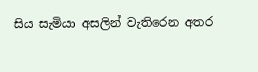සිය සැමියා අසලින් වැතිරෙන අතර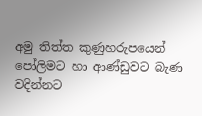අමු තිත්ත කුණුහරුපයෙන් පෝලිමට හා ආණ්ඩුවට බැණ වදින්නට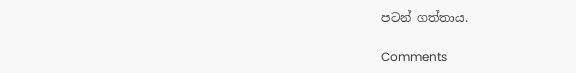පටන් ගත්තාය.

Comments